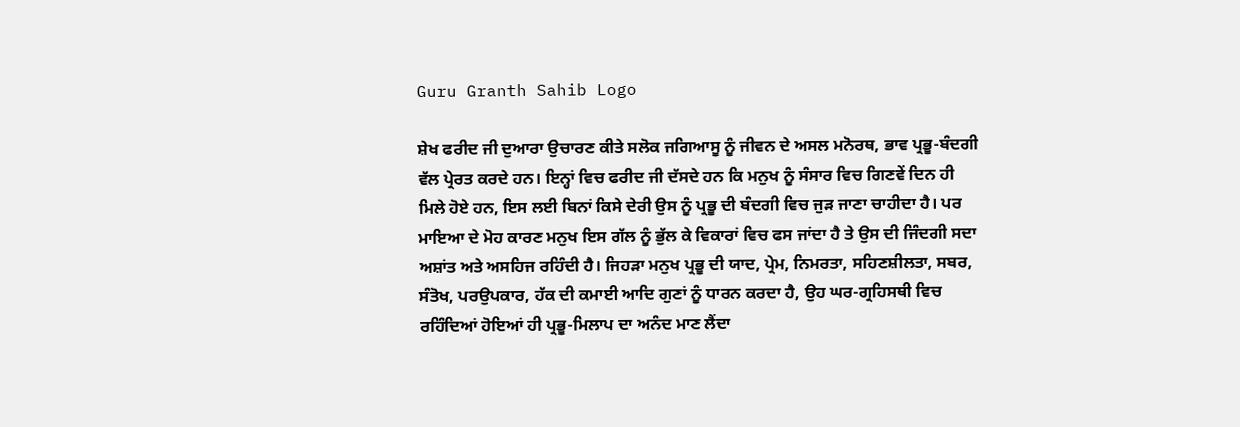Guru Granth Sahib Logo

ਸ਼ੇਖ ਫਰੀਦ ਜੀ ਦੁਆਰਾ ਉਚਾਰਣ ਕੀਤੇ ਸਲੋਕ ਜਗਿਆਸੂ ਨੂੰ ਜੀਵਨ ਦੇ ਅਸਲ ਮਨੋਰਥ, ਭਾਵ ਪ੍ਰਭੂ-ਬੰਦਗੀ ਵੱਲ ਪ੍ਰੇਰਤ ਕਰਦੇ ਹਨ। ਇਨ੍ਹਾਂ ਵਿਚ ਫਰੀਦ ਜੀ ਦੱਸਦੇ ਹਨ ਕਿ ਮਨੁਖ ਨੂੰ ਸੰਸਾਰ ਵਿਚ ਗਿਣਵੇਂ ਦਿਨ ਹੀ ਮਿਲੇ ਹੋਏ ਹਨ, ਇਸ ਲਈ ਬਿਨਾਂ ਕਿਸੇ ਦੇਰੀ ਉਸ ਨੂੰ ਪ੍ਰਭੂ ਦੀ ਬੰਦਗੀ ਵਿਚ ਜੁੜ ਜਾਣਾ ਚਾਹੀਦਾ ਹੈ। ਪਰ ਮਾਇਆ ਦੇ ਮੋਹ ਕਾਰਣ ਮਨੁਖ ਇਸ ਗੱਲ ਨੂੰ ਭੁੱਲ ਕੇ ਵਿਕਾਰਾਂ ਵਿਚ ਫਸ ਜਾਂਦਾ ਹੈ ਤੇ ਉਸ ਦੀ ਜਿੰਦਗੀ ਸਦਾ ਅਸ਼ਾਂਤ ਅਤੇ ਅਸਹਿਜ ਰਹਿੰਦੀ ਹੈ। ਜਿਹੜਾ ਮਨੁਖ ਪ੍ਰਭੂ ਦੀ ਯਾਦ, ਪ੍ਰੇਮ, ਨਿਮਰਤਾ, ਸਹਿਣਸ਼ੀਲਤਾ, ਸਬਰ, ਸੰਤੋਖ, ਪਰਉਪਕਾਰ, ਹੱਕ ਦੀ ਕਮਾਈ ਆਦਿ ਗੁਣਾਂ ਨੂੰ ਧਾਰਨ ਕਰਦਾ ਹੈ, ਉਹ ਘਰ-ਗ੍ਰਹਿਸਥੀ ਵਿਚ ਰਹਿੰਦਿਆਂ ਹੋਇਆਂ ਹੀ ਪ੍ਰਭੂ-ਮਿਲਾਪ ਦਾ ਅਨੰਦ ਮਾਣ ਲੈਂਦਾ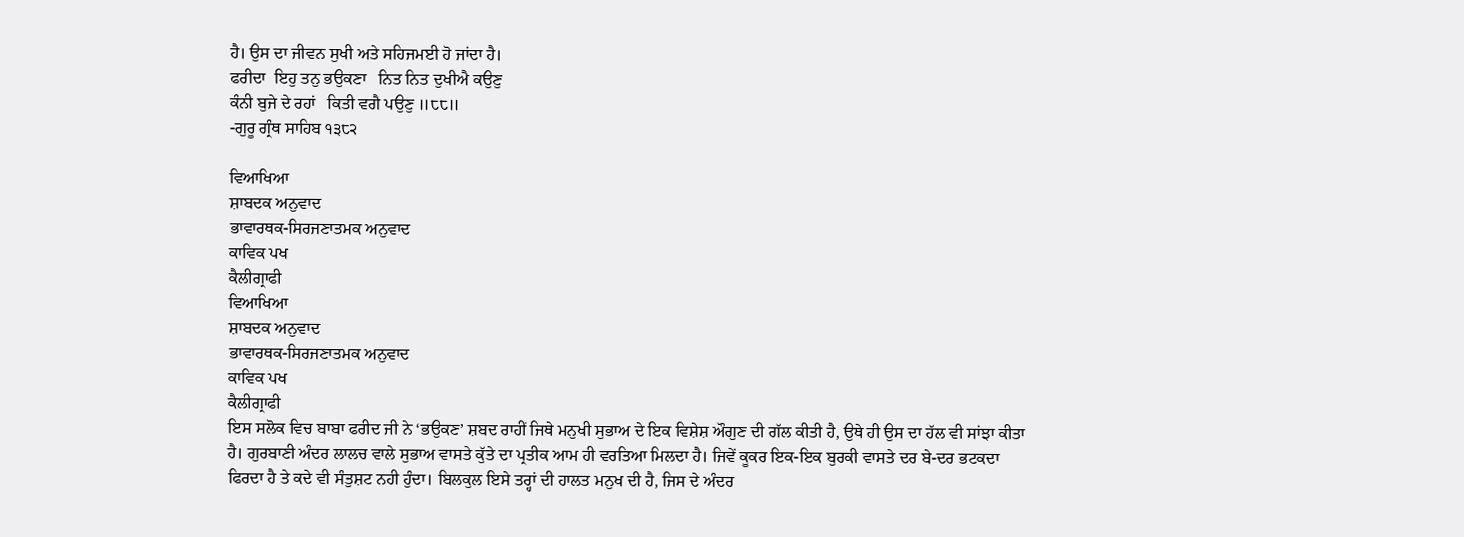ਹੈ। ਉਸ ਦਾ ਜੀਵਨ ਸੁਖੀ ਅਤੇ ਸਹਿਜਮਈ ਹੋ ਜਾਂਦਾ ਹੈ।
ਫਰੀਦਾ  ਇਹੁ ਤਨੁ ਭਉਕਣਾ   ਨਿਤ ਨਿਤ ਦੁਖੀਐ ਕਉਣੁ
ਕੰਨੀ ਬੁਜੇ ਦੇ ਰਹਾਂ   ਕਿਤੀ ਵਗੈ ਪਉਣੁ ॥੮੮॥
-ਗੁਰੂ ਗ੍ਰੰਥ ਸਾਹਿਬ ੧੩੮੨

ਵਿਆਖਿਆ
ਸ਼ਾਬਦਕ ਅਨੁਵਾਦ
ਭਾਵਾਰਥਕ-ਸਿਰਜਣਾਤਮਕ ਅਨੁਵਾਦ
ਕਾਵਿਕ ਪਖ
ਕੈਲੀਗ੍ਰਾਫੀ
ਵਿਆਖਿਆ
ਸ਼ਾਬਦਕ ਅਨੁਵਾਦ
ਭਾਵਾਰਥਕ-ਸਿਰਜਣਾਤਮਕ ਅਨੁਵਾਦ
ਕਾਵਿਕ ਪਖ
ਕੈਲੀਗ੍ਰਾਫੀ
ਇਸ ਸਲੋਕ ਵਿਚ ਬਾਬਾ ਫਰੀਦ ਜੀ ਨੇ ‘ਭਉਕਣ’ ਸ਼ਬਦ ਰਾਹੀਂ ਜਿਥੇ ਮਨੁਖੀ ਸੁਭਾਅ ਦੇ ਇਕ ਵਿਸ਼ੇਸ਼ ਔਗੁਣ ਦੀ ਗੱਲ ਕੀਤੀ ਹੈ, ਉਥੇ ਹੀ ਉਸ ਦਾ ਹੱਲ ਵੀ ਸਾਂਝਾ ਕੀਤਾ ਹੈ। ਗੁਰਬਾਣੀ ਅੰਦਰ ਲਾਲਚ ਵਾਲੇ ਸੁਭਾਅ ਵਾਸਤੇ ਕੁੱਤੇ ਦਾ ਪ੍ਰਤੀਕ ਆਮ ਹੀ ਵਰਤਿਆ ਮਿਲਦਾ ਹੈ। ਜਿਵੇਂ ਕੂਕਰ ਇਕ-ਇਕ ਬੁਰਕੀ ਵਾਸਤੇ ਦਰ ਬੇ-ਦਰ ਭਟਕਦਾ ਫਿਰਦਾ ਹੈ ਤੇ ਕਦੇ ਵੀ ਸੰਤੁਸ਼ਟ ਨਹੀ ਹੁੰਦਾ। ਬਿਲਕੁਲ ਇਸੇ ਤਰ੍ਹਾਂ ਦੀ ਹਾਲਤ ਮਨੁਖ ਦੀ ਹੈ, ਜਿਸ ਦੇ ਅੰਦਰ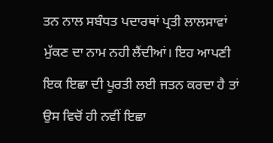ਤਨ ਨਾਲ ਸਬੰਧਤ ਪਦਾਰਥਾਂ ਪ੍ਰਤੀ ਲਾਲਸਾਵਾਂ ਮੁੱਕਣ ਦਾ ਨਾਮ ਨਹੀ ਲੈਂਦੀਆਂ। ਇਹ ਆਪਣੀ ਇਕ ਇਛਾ ਦੀ ਪੂਰਤੀ ਲਈ ਜਤਨ ਕਰਦਾ ਹੈ ਤਾਂ ਉਸ ਵਿਚੋਂ ਹੀ ਨਵੀਂ ਇਛਾ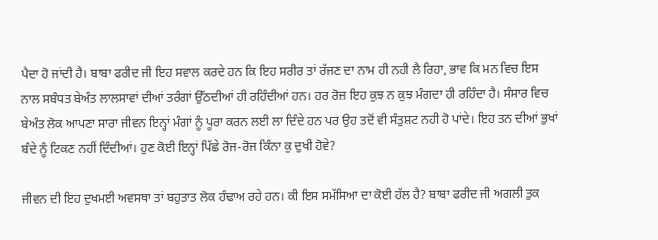ਪੈਦਾ ਹੋ ਜਾਂਦੀ ਹੈ। ਬਾਬਾ ਫਰੀਦ ਜੀ ਇਹ ਸਵਾਲ ਕਰਦੇ ਹਨ ਕਿ ਇਹ ਸਰੀਰ ਤਾਂ ਰੱਜਣ ਦਾ ਨਾਮ ਹੀ ਨਹੀ ਲੈ ਰਿਹਾ, ਭਾਵ ਕਿ ਮਨ ਵਿਚ ਇਸ ਨਾਲ ਸਬੰਧਤ ਬੇਅੰਤ ਲਾਲਸਾਵਾਂ ਦੀਆਂ ਤਰੰਗਾਂ ਉੱਠਦੀਆਂ ਹੀ ਰਹਿੰਦੀਆਂ ਹਨ। ਹਰ ਰੋਜ਼ ਇਹ ਕੁਝ ਨ ਕੁਝ ਮੰਗਦਾ ਹੀ ਰਹਿੰਦਾ ਹੈ। ਸੰਸਾਰ ਵਿਚ ਬੇਅੰਤ ਲੋਕ ਆਪਣਾ ਸਾਰਾ ਜੀਵਨ ਇਨ੍ਹਾਂ ਮੰਗਾਂ ਨੂੰ ਪੂਰਾ ਕਰਨ ਲਈ ਲਾ ਦਿੰਦੇ ਹਨ ਪਰ ਉਹ ਤਦੋਂ ਵੀ ਸੰਤੁਸ਼ਟ ਨਹੀ ਹੋ ਪਾਂਦੇ। ਇਹ ਤਨ ਦੀਆਂ ਭੁਖਾਂ ਬੰਦੇ ਨੂੰ ਟਿਕਣ ਨਹੀਂ ਦਿੰਦੀਆਂ। ਹੁਣ ਕੋਈ ਇਨ੍ਹਾਂ ਪਿੱਛੇ ਰੋਜ-ਰੋਜ ਕਿੰਨਾ ਕੁ ਦੁਖੀ ਹੋਵੇ?

ਜੀਵਨ ਦੀ ਇਹ ਦੁਖਮਈ ਅਵਸਥਾ ਤਾਂ ਬਹੁਤਾਤ ਲੋਕ ਹੰਢਾਅ ਰਹੇ ਹਨ। ਕੀ ਇਸ ਸਮੱਸਿਆ ਦਾ ਕੋਈ ਹੱਲ ਹੈ? ਬਾਬਾ ਫਰੀਦ ਜੀ ਅਗਲੀ ਤੁਕ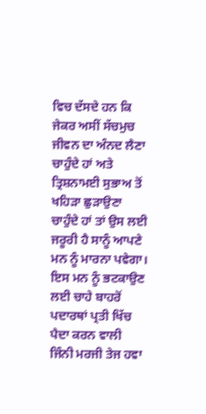ਵਿਚ ਦੱਸਦੇ ਹਨ ਕਿ ਜੇਕਰ ਅਸੀਂ ਸੱਚਮੁਚ ਜੀਵਨ ਦਾ ਅੰਨਦ ਲੈਣਾ ਚਾਹੁੰਦੇ ਹਾਂ ਅਤੇ ਤ੍ਰਿਸ਼ਨਾਮਈ ਸੁਭਾਅ ਤੋਂ ਖਹਿੜਾ ਛੁੜਾਉਣਾ ਚਾਹੁੰਦੇ ਹਾਂ ਤਾਂ ਉਸ ਲਈ ਜਰੂਰੀ ਹੈ ਸਾਨੂੰ ਆਪਣੇ ਮਨ ਨੂੰ ਮਾਰਨਾ ਪਵੇਗਾ। ਇਸ ਮਨ ਨੂੰ ਭਟਕਾਉਣ ਲਈ ਚਾਹੇ ਬਾਹਰੋਂ ਪਦਾਰਥਾਂ ਪ੍ਰਤੀ ਖਿੱਚ ਪੈਦਾ ਕਰਨ ਵਾਲੀ ਜਿੰਨੀ ਮਰਜੀ ਤੇਜ ਹਵਾ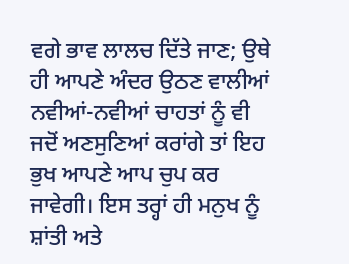ਵਗੇ ਭਾਵ ਲਾਲਚ ਦਿੱਤੇ ਜਾਣ; ਉਥੇ ਹੀ ਆਪਣੇ ਅੰਦਰ ਉਠਣ ਵਾਲੀਆਂ ਨਵੀਆਂ-ਨਵੀਆਂ ਚਾਹਤਾਂ ਨੂੰ ਵੀ ਜਦੋਂ ਅਣਸੁਣਿਆਂ ਕਰਾਂਗੇ ਤਾਂ ਇਹ ਭੁਖ ਆਪਣੇ ਆਪ ਚੁਪ ਕਰ ਜਾਵੇਗੀ। ਇਸ ਤਰ੍ਹਾਂ ਹੀ ਮਨੁਖ ਨੂੰ ਸ਼ਾਂਤੀ ਅਤੇ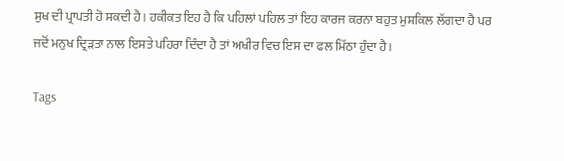ਸੁਖ ਦੀ ਪ੍ਰਾਪਤੀ ਹੋ ਸਕਦੀ ਹੈ। ਹਕੀਕਤ ਇਹ ਹੈ ਕਿ ਪਹਿਲਾਂ ਪਹਿਲ ਤਾਂ ਇਹ ਕਾਰਜ ਕਰਨਾ ਬਹੁਤ ਮੁਸ਼ਕਿਲ ਲੱਗਦਾ ਹੈ ਪਰ ਜਦੋਂ ਮਨੁਖ ਦ੍ਰਿੜਤਾ ਨਾਲ ਇਸਤੇ ਪਹਿਰਾ ਦਿੰਦਾ ਹੈ ਤਾਂ ਅਖੀਰ ਵਿਚ ਇਸ ਦਾ ਫਲ ਮਿੱਠਾ ਹੁੰਦਾ ਹੈ।

Tags